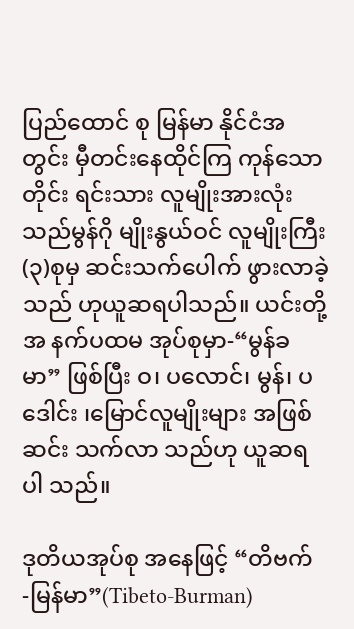ပြည်ထောင် စု မြန်မာ နိုင်ငံအ တွင်း မှီတင်းနေထိုင်ကြ ကုန်သောတိုင်း ရင်းသား လူမျိုးအားလုံး သည်မွန်ဂို မျိုးနွယ်ဝင် လူမျိုးကြီး(၃)စုမှ ဆင်းသက်ပေါက် ဖွားလာခဲ့သည် ဟုယူဆရပါသည်။ ယင်းတို့အ နက်ပထမ အုပ်စုမှာ-“မွန်ခ မာ” ဖြစ်ပြီး ဝ၊ ပလောင်၊ မွန်၊ ပဒေါင်း ၊မြောင်လူမျိုးများ အဖြစ်ဆင်း သက်လာ သည်ဟု ယူဆရ ပါ သည်။

ဒုတိယအုပ်စု အနေဖြင့် “တိဗက် -မြန်မာ”(Tibeto-Burman)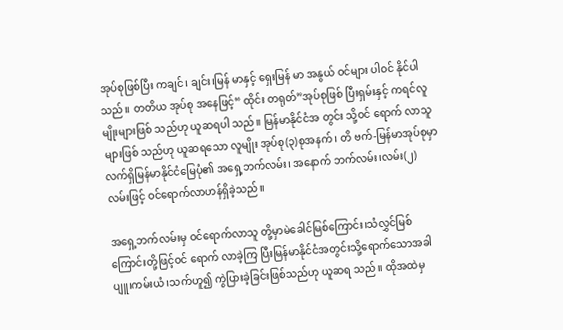အုပ်စုဖြစ်ပြီး ကချင်၊ ချင်း၊မြန် မာနှင့် ရှေးမြန် မာ အနွယ် ဝင်များ ပါဝင် နိုင်ပါသည်။ တတိယ အုပ်စု အနေဖြင့်“ ထိုင်း တရုတ်”အုပ်စုဖြစ် ပြီးရှမ်းနှင့် ကရင်လူမျိုးများဖြစ် သည်ဟု ယူဆရပါ သည်။ မြန်မာနိုင်ငံအ တွင်း သို့ဝင် ရောက် လာသူများဖြစ် သည်ဟု ယူဆရသော လူမျိုး အုပ်စု(၃)စုအနက်၊ တိ ဗက်-မြန်မာအုပ်စုမှာ လက်ရှိမြန်မာနိုင်ငံမြေပုံ၏ အရှေ့ဘက်လမ်း၊ အနောက် ဘက်လမ်း၊လမ်း(၂) လမ်းဖြင့် ဝင်ရောက်လာဟန်ရှိခဲ့သည်။

အရှေ့ဘက်လမ်းမှ ဝင်ရောက်လာသူ တို့မှာမဲခေါင်မြစ်ကြောင်း၊သံလွှင်မြစ်ကြောင်းတို့ဖြင့်ဝင် ရောက် လာခဲ့ကြ ပြီးမြန်မာနိုင်ငံအတွင်းသို့ရောက်သောအခါပျူ၊ကမ်းယံ၊သက်ဟူ၍ ကွဲပြားခဲ့ခြင်းဖြစ်သည်ဟု ယူဆရ သည်။ ထိုအထဲမှ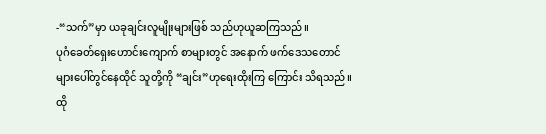-“သက်”မှာ ယခုချင်းလူမျိုးများဖြစ် သည်ဟုယူဆကြသည်။
ပုဂံခေတ်ရှေးဟောင်းကျောက် စာများတွင် အနောက် ဖက်ဒေသတောင် များပေါ်တွင်နေထိုင် သူတို့ကို “ချင်း”ဟုရေးထိုးကြ ကြောင်း သိရသည်။ ထို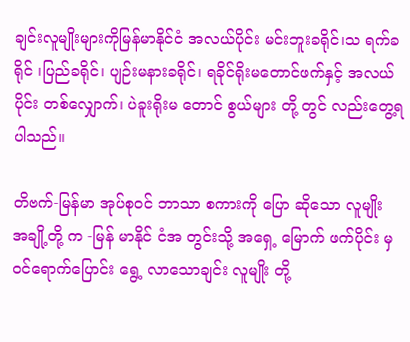ချင်းလူမျိုးများကိုမြန်မာနိုင်ငံ အလယ်ပိုင်း မင်းဘူးခရိုင်၊သ ရက်ခ ရိုင် ၊ပြည်ခရိုင်၊ ပျဉ်းမနားခရိုင်၊ ရခိုင်ရိုးမတောင်ဖက်နှင့် အလယ်ပိုင်း တစ်လျှောက်၊ ပဲခူးရိုးမ တောင် စွယ်များ တို့ တွင် လည်းတွေ့ရပါသည်။

တိဗက်-မြန်မာ အုပ်စုဝင် ဘာသာ စကားကို ပြော ဆိုသော လူမျိုး အချို့တို့ က -မြန် မာနိုင် ငံအ တွင်းသို့ အရှေ့ မြောက် ဖက်ပိုင်း မှဝင်ရောက်ပြောင်း ရွေ့ လာသောချင်း လူမျိုး တို့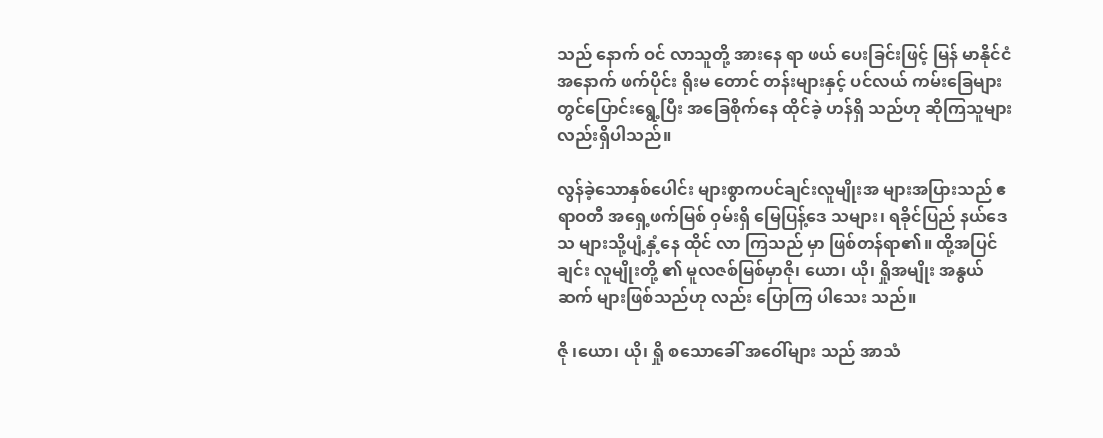သည် နောက် ဝင် လာသူတို့ အားနေ ရာ ဖယ် ပေးခြင်းဖြင့် မြန် မာနိုင်ငံ အနောက် ဖက်ပိုင်း ရိုးမ တောင် တန်းများနှင့် ပင်လယ် ကမ်းခြေများ တွင်ပြောင်းရွေ့ပြီး အခြေစိုက်နေ ထိုင်ခဲ့ ဟန်ရှိ သည်ဟု ဆိုကြသူများ လည်းရှိပါသည်။

လွန်ခဲ့သောနှစ်ပေါင်း များစွာကပင်ချင်းလူမျိုးအ များအပြားသည် ဧရာဝတီ အရှေ့ဖက်မြစ် ဝှမ်းရှိ မြေပြန့်ဒေ သများ၊ ရခိုင်ပြည် နယ်ဒေသ များသို့ပျံ့နှံ့နေ ထိုင် လာ ကြသည် မှာ ဖြစ်တန်ရာ၏။ ထို့အပြင် ချင်း လူမျိုးတို့ ၏ မူလဇစ်မြစ်မှာဇို၊ ယော၊ ယို၊ ရှိုအမျိုး အနွယ် ဆက် များဖြစ်သည်ဟု လည်း ပြောကြ ပါသေး သည်။

ဇို ၊ယော၊ ယို၊ ရှို စသောခေါ် အဝေါ်များ သည် အာသံ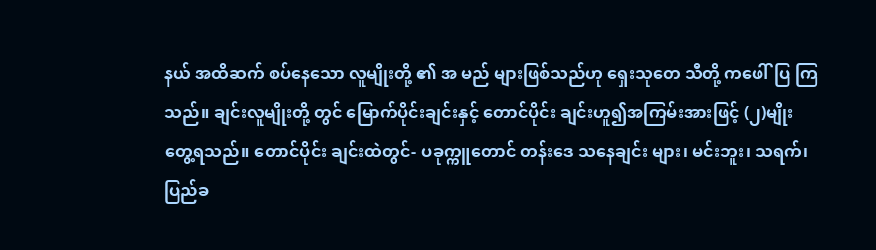နယ် အထိဆက် စပ်နေသော လူမျိုးတို့ ၏ အ မည် များဖြစ်သည်ဟု ရှေးသုတေ သီတို့ ကဖေါ်ပြ ကြသည်။ ချင်းလူမျိုးတို့ တွင် မြောက်ပိုင်းချင်းနှင့် တောင်ပိုင်း ချင်းဟူ၍အကြမ်းအားဖြင့် (၂)မျိုးတွေ့ရသည်။ တောင်ပိုင်း ချင်းထဲတွင်- ပခုက္ကူတောင် တန်းဒေ သနေချင်း များ၊ မင်းဘူး၊ သရက်၊ ပြည်ခ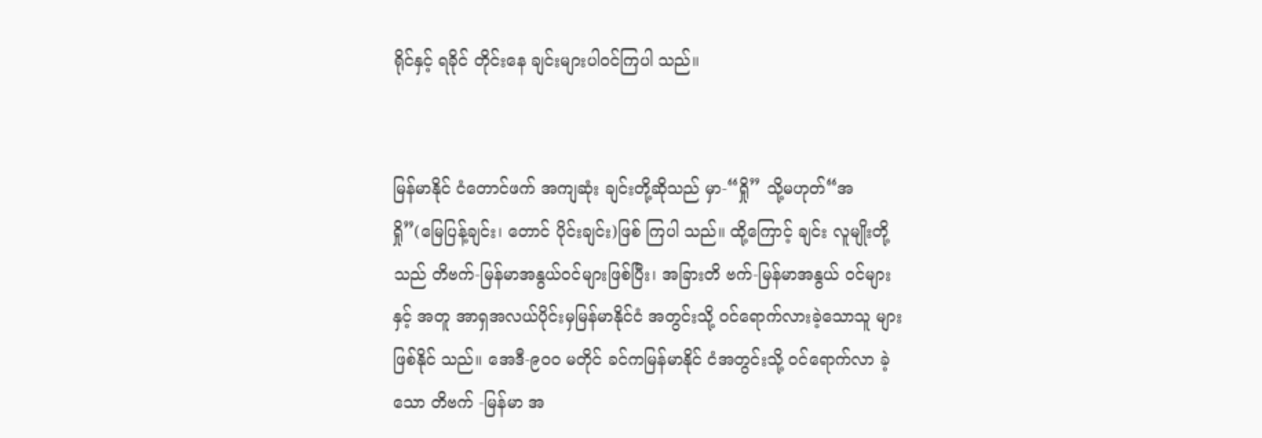ရိုင်နှင့် ရခိုင် တိုင်းနေ ချင်းများပါဝင်ကြပါ သည်။


မြန်မာနိုင် ငံတောင်ဖက် အကျဆုံး ချင်းတို့ဆိုသည် မှာ-“ရှို” သို့မဟုတ်“အရှို”(မြေပြန့်ချင်း၊ တောင် ပိုင်းချင်း)ဖြစ် ကြပါ သည်။ ထို့ကြောင့် ချင်း လူမျိုးတို့သည် တိဗက်-မြန်မာအနွယ်ဝင်များဖြစ်ပြီး၊ အခြားတိ ဗက်-မြန်မာအနွယ် ဝင်များနှင့် အတူ အာရှအလယ်ပိုင်းမှမြန်မာနိုင်ငံ အတွင်းသို့ ဝင်ရောက်လားခဲ့သောသူ များဖြစ်နိုင် သည်။ အေဒီ-၉၀၀ မတိုင် ခင်ကမြန်မာနိုင် ငံအတွင်းသို့ ဝင်ရောက်လာ ခဲ့သော တိဗက် -မြန်မာ အ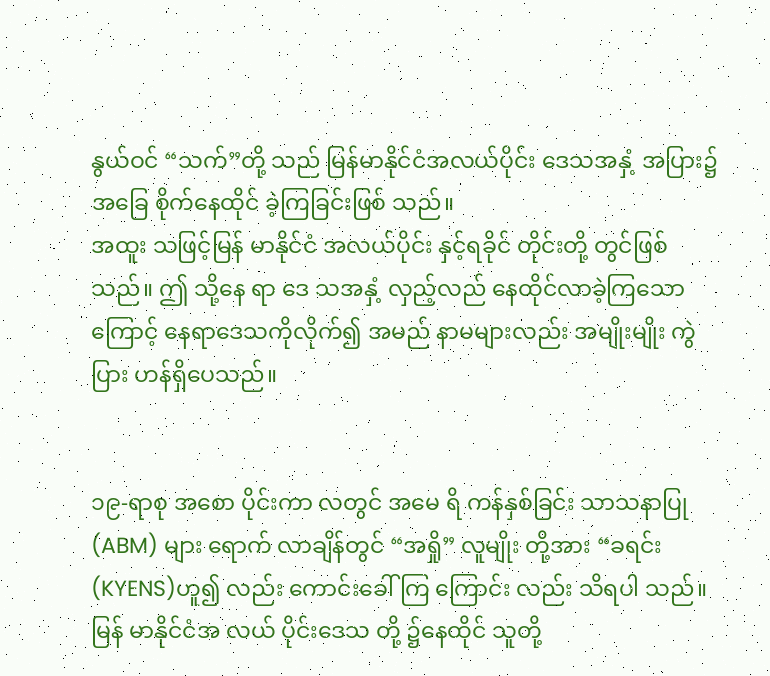နွယ်ဝင် “သက်”တို့ သည် မြန်မာနိုင်ငံအလယ်ပိုင်း ဒေသအနှံ့ အပြား၌အခြေ စိုက်နေထိုင် ခဲ့ကြခြင်းဖြစ် သည်။
အထူး သဖြင့်မြန် မာနိုင်ငံ အလယ်ပိုင်း နှင့်ရခိုင် တိုင်းတို့ တွင်ဖြစ်သည်။ ဤ သို့နေ ရာ ဒေ သအနှံ့ လှည့်လည် နေထိုင်လာခဲ့ကြသောကြောင့် နေရာဒေသကိုလိုက်၍ အမည် နာမများလည်း အမျိုးမျိုး ကွဲပြား ဟန်ရှိပေသည်။


၁၉-ရာစု အစော ပိုင်းကာ လတွင် အမေ ရိ ကန်နှစ်ခြင်း သာသနာပြု(ABM) များ ရောက် လာချိန်တွင် “အရှို” လူမျိုး တို့အား “ခရင်း (KYENS)ဟူ၍ လည်း ကောင်းခေါ်ကြ ကြောင်း လည်း သိရပါ သည်။ မြန် မာနိုင်ငံအ လယ် ပိုင်းဒေသ တို့ ၌နေထိုင် သူတို့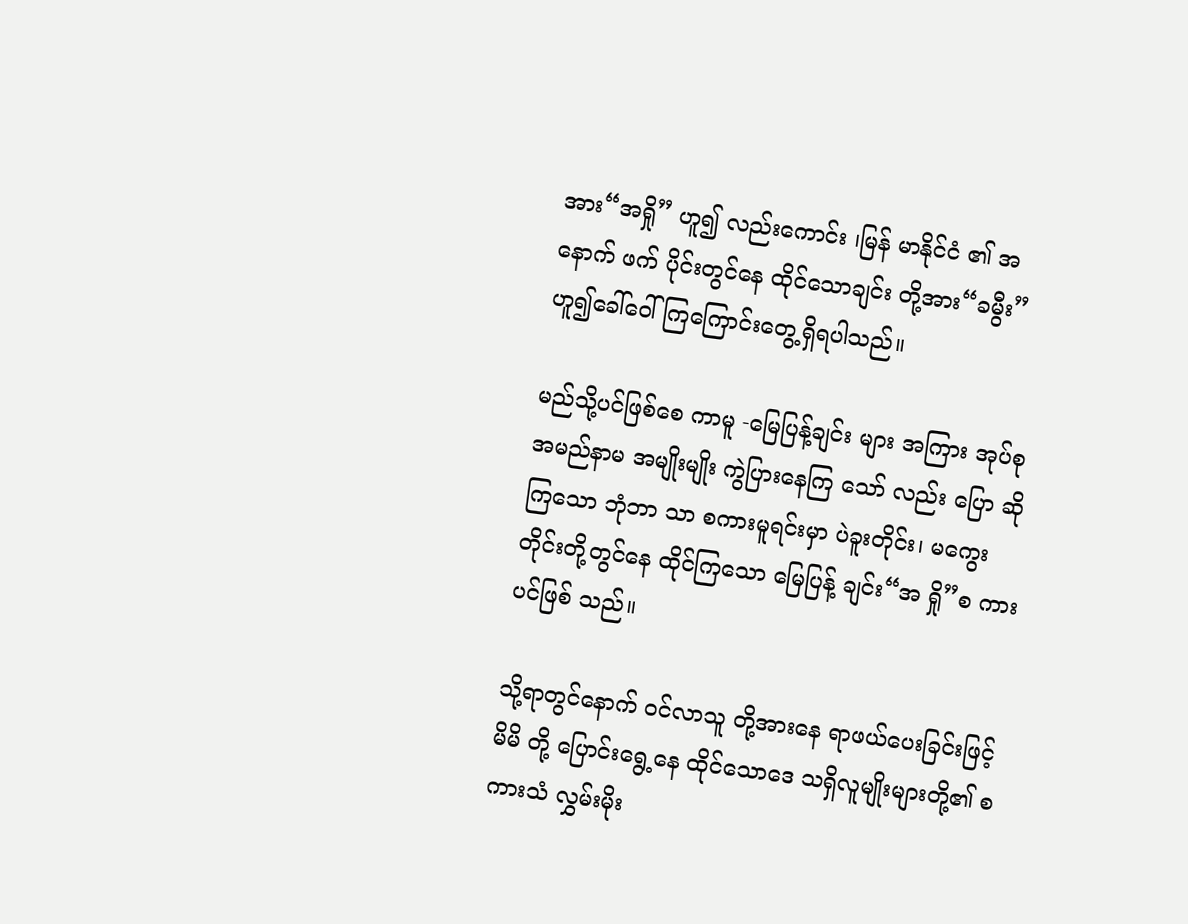အား“အရှို” ဟူ၍ လည်းကောင်း ၊မြန် မာနိုင်ငံ ၏ အ နောက် ဖက် ပိုင်းတွင်နေ ထိုင်သောချင်း တို့အား“ခမွီး”ဟူ၍ခေါ်ဝေါ်ကြကြောင်းတွေ့ရှိရပါသည်။

မည်သို့ပင်ဖြစ်စေ ကာမူ -မြေပြန့်ချင်း များ အကြား အုပ်စု အမည်နာမ အမျိုးမျိုး ကွဲပြားနေကြ သော် လည်း ပြော ဆိုကြသော ဘုံဘာ သာ စကားမူရင်းမှာ ပဲခူးတိုင်း၊ မကွေးတိုင်းတို့တွင်နေ ထိုင်ကြသော မြေပြန့် ချင်း“အ ရှို”စ ကားပင်ဖြစ် သည်။

သို့ရာတွင်နောက် ဝင်လာသူ တို့အားနေ ရာဖယ်ပေးခြင်းဖြင့် မိမိ တို့ ပြောင်းရွေ့နေ ထိုင်သောဒေ သရှိလူမျိုးများတို့၏ စကားသံ လွှမ်းမိုး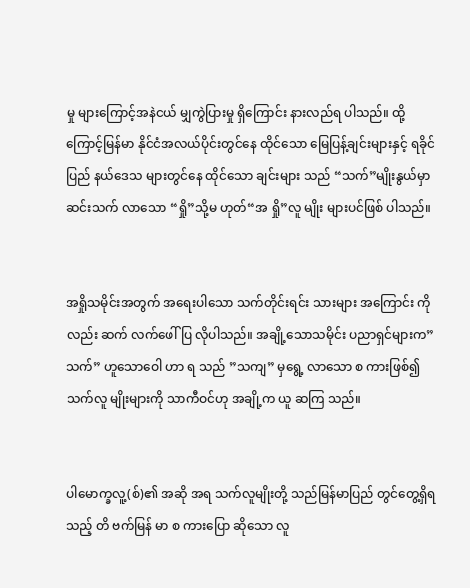မှု များကြောင့်အနဲငယ် မျှကွဲပြားမှု ရှိကြောင်း နားလည်ရ ပါသည်။ ထို့ကြောင့်မြန်မာ နိုင်ငံအလယ်ပိုင်းတွင်နေ ထိုင်သော မြေပြန့်ချင်းများနှင့် ရခိုင်ပြည် နယ်ဒေသ များတွင်နေ ထိုင်သော ချင်းများ သည် “သက်”မျိုးနွယ်မှာ ဆင်းသက် လာသော “ရှို”သို့မ ဟုတ်“အ ရှို”လူ မျိုး များပင်ဖြစ် ပါသည်။


အရှိုသမိုင်းအတွက် အရေးပါသော သက်တိုင်းရင်း သားများ အကြောင်း ကိုလည်း ဆက် လက်ဖေါ်ပြ လိုပါသည်။ အချို့သောသမိုင်း ပညာရှင်များက”သက်” ဟူသောဝေါ ဟာ ရ သည် ”သကျ” မှရွေ့ လာသော စ ကားဖြစ်၍ သက်လူ မျိုးများကို သာကီဝင်ဟု အချို့က ယူ ဆကြ သည်။


ပါမောက္ခလူ့(စ်)၏ အဆို အရ သက်လူမျိုးတို့ သည်မြန်မာပြည် တွင်တွေ့ရှိရသည့် တိ ဗက်မြန် မာ စ ကားပြော ဆိုသော လူ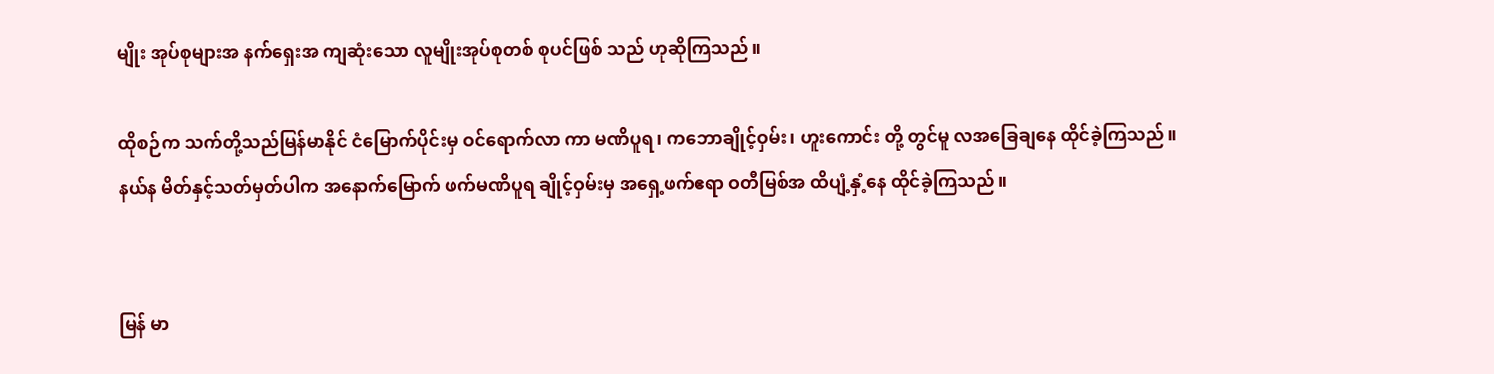မျိုး အုပ်စုများအ နက်ရှေးအ ကျဆုံးသော လူမျိုးအုပ်စုတစ် စုပင်ဖြစ် သည် ဟုဆိုကြသည်။

ထိုစဉ်က သက်တို့သည်မြန်မာနိုင် ငံမြောက်ပိုင်းမှ ဝင်ရောက်လာ ကာ မဏိပူရ၊ ကဘောချိုင့်ဝှမ်း၊ ဟူးကောင်း တို့ တွင်မူ လအခြေချနေ ထိုင်ခဲ့ကြသည်။ နယ်န မိတ်နှင့်သတ်မှတ်ပါက အနောက်မြောက် ဖက်မဏိပူရ ချိုင့်ဝှမ်းမှ အရှေ့ဖက်ဧရာ ဝတီမြစ်အ ထိပျံ့နှံ့နေ ထိုင်ခဲ့ကြသည်။


မြန် မာ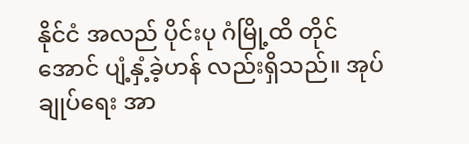နိုင်ငံ အလည် ပိုင်းပု ဂံမြို့ထိ တိုင်အောင် ပျံ့နှံ့ခဲ့ဟန် လည်းရှိသည်။ အုပ်ချုပ်ရေး အာ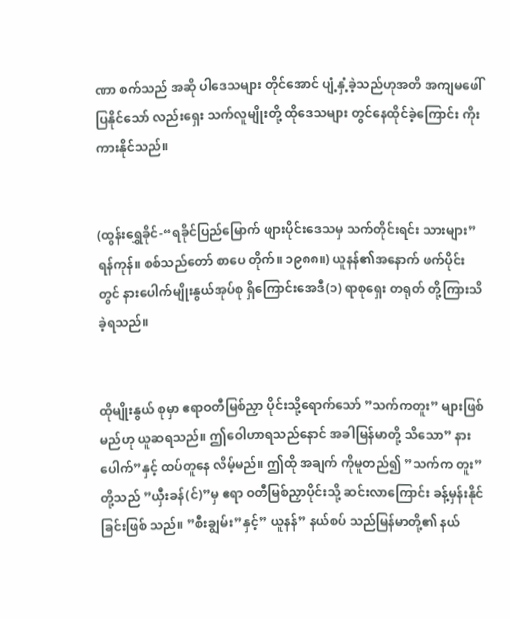ဏာ စက်သည် အဆို ပါဒေသများ တိုင်အောင် ပျံ့နှံ့ခဲ့သည်ဟုအတိ အကျမဖေါ်ပြနိုင်သော် လည်းရှေး သက်လူမျိုးတို့ ထိုဒေသများ တွင်နေထိုင်ခဲ့ကြောင်း ကိုးကားနိုင်သည်။


(ထွန်းရွှေခိုင်-“ရခိုင်ပြည်မြောက် ဖျားပိုင်းဒေသမှ သက်တိုင်းရင်း သားများ”ရန်ကုန်။ စစ်သည်တော် စာပေ တိုက်။ ၁၉၈၈။) ယူနန်၏အနောက် ဖက်ပိုင်းတွင် နားပေါက်မျိုးနွယ်အုပ်စု ရှိကြောင်းအေဒီ(၁) ရာစုရှေး တရုတ် တို့ကြားသိ ခဲ့ရသည်။


ထိုမျိုးနွယ် စုမှာ ဧရာဝတီမြစ်ညှာ ပိုင်းသို့ရောက်သော် ”သက်ကတူး” များဖြစ် မည်ဟု ယူဆရသည်။ ဤဝေါဟာရသည်နောင် အခါမြန်မာတို့ သိသော” နား ပေါက်”နှင့် ထပ်တူနေ လိမ့်မည်။ ဤထို အချက် ကိုမူတည်၍ ”သက်က တူး”တို့သည် ”ယှီးခန်(င်)”မှ ဧရာ ဝတီမြစ်ညှာပိုင်းသို့ ဆင်းလာကြောင်း ခန့်မှန်းနိုင်ခြင်းဖြစ် သည်။ ”စီးချွမ်း”နှင့်” ယူနန်” နယ်စပ် သည်မြန်မာတို့၏ နယ်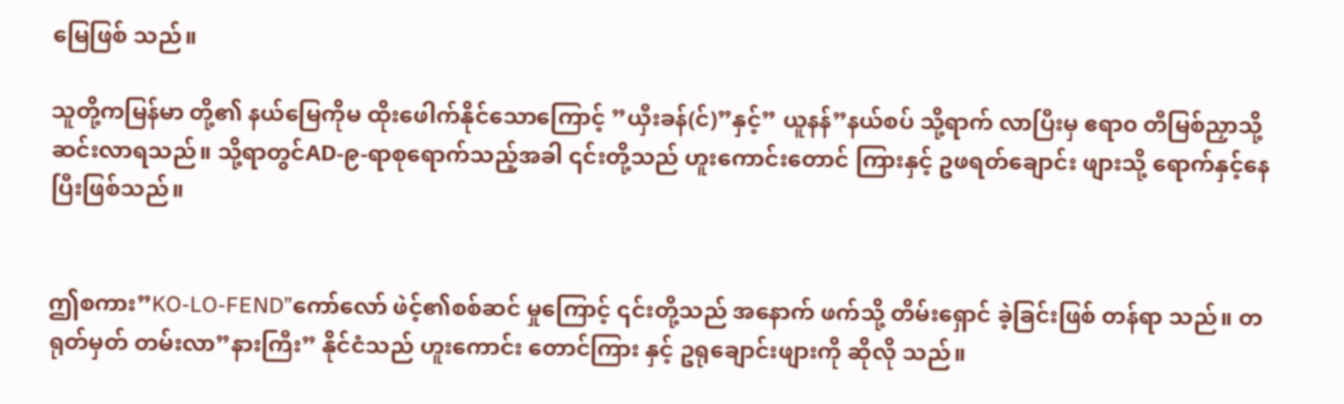မြေဖြစ် သည်။

သူတို့ကမြန်မာ တို့၏ နယ်မြေကိုမ ထိုးဖေါက်နိုင်သောကြောင့် ”ယှီးခန်(င်)”နှင့်” ယူနန်”နယ်စပ် သို့ရာက် လာပြီးမှ ဧရာ၀ တီမြစ်ညှာသို့ ဆင်းလာရသည်။ သို့ရာတွင်AD-၉-ရာစုရောက်သည့်အခါ ၎င်းတို့သည် ဟူးကောင်းတောင် ကြားနှင့် ဥဖရတ်ချောင်း ဖျားသို့ ရောက်နှင့်နေပြီးဖြစ်သည်။


ဤစကား”KO-LO-FEND”ကော်လော် ဖဲင့်၏စစ်ဆင် မှုကြောင့် ၎င်းတို့သည် အနောက် ဖက်သို့ တိမ်းရှောင် ခဲ့ခြင်းဖြစ် တန်ရာ သည်။ တရုတ်မှတ် တမ်းလာ”နားကြီး” နိုင်ငံသည် ဟူးကောင်း တောင်ကြား နှင့် ဥရုချောင်းဖျားကို ဆိုလို သည်။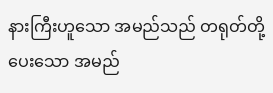နားကြီးဟူသော အမည်သည် တရုတ်တို့ပေးသော အမည်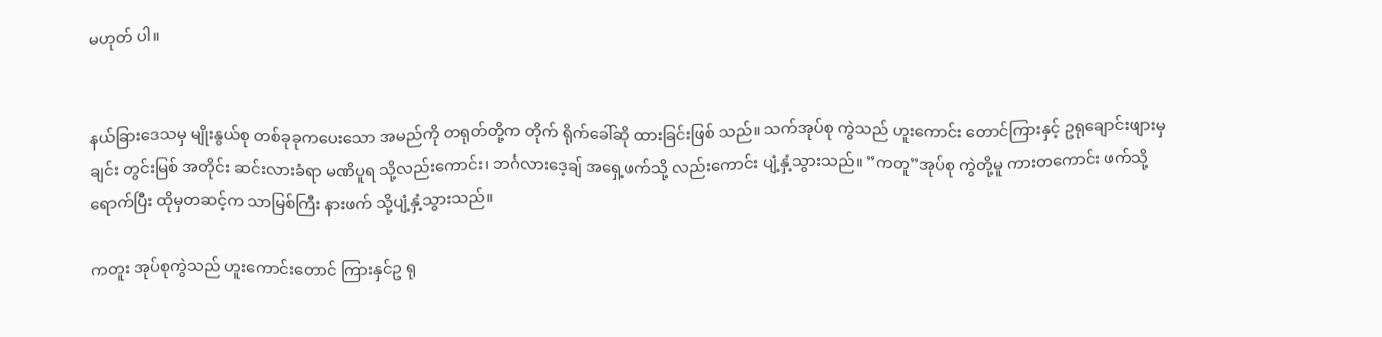မဟုတ် ပါ။


နယ်ခြားဒေသမှ မျိုးနွယ်စု တစ်ခုခုကပေးသော အမည်ကို တရုတ်တို့က တိုက် ရိုက်ခေါ်ဆို ထားခြင်းဖြစ် သည်။ သက်အုပ်စု ကွဲသည် ဟူးကောင်း တောင်ကြားနှင့် ဥရုချောင်းဖျားမှချင်း တွင်းမြစ် အတိုင်း ဆင်းလားခံရာ မဏိပူရ သို့လည်းကောင်း၊ ဘင်္ဂလားဒေ့ချ် အရှေ့ဖက်သို့ လည်းကောင်း ပျံ့နှံ့သွားသည်။ ”ကတူ”အုပ်စု ကွဲတို့မူ ကားတကောင်း ဖက်သို့ရောက်ပြီး ထိုမှတဆင့်က သာမြစ်ကြီး နားဖက် သို့ပျံ့နှံ့သွားသည်။

ကတူး အုပ်စုကွဲသည် ဟူးကောင်းတောင် ကြားနှင်ဥ ရု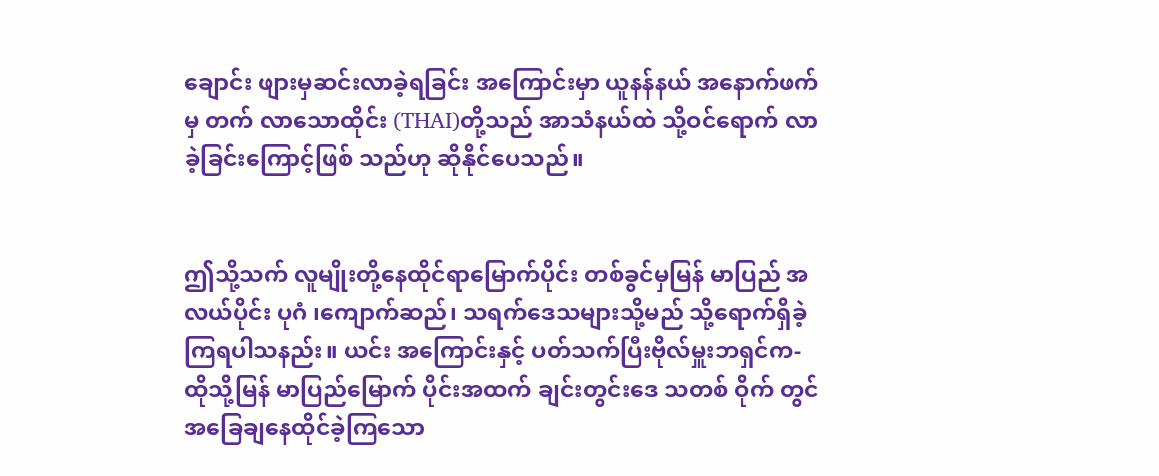ချောင်း ဖျားမှဆင်းလာခဲ့ရခြင်း အကြောင်းမှာ ယူနန်နယ် အနောက်ဖက်မှ တက် လာသောထိုင်း (THAI)တို့သည် အာသံနယ်ထဲ သို့ဝင်ရောက် လာ ခဲ့ခြင်းကြောင့်ဖြစ် သည်ဟု ဆိုနိုင်ပေသည်။


ဤသို့သက် လူမျိုးတို့နေထိုင်ရာမြောက်ပိုင်း တစ်ခွင်မှမြန် မာပြည် အလယ်ပိုင်း ပုဂံ ၊ကျောက်ဆည်၊ သရက်ဒေသများသို့မည် သို့ရောက်ရှိခဲ့ကြရပါသနည်း။ ယင်း အကြောင်းနှင့် ပတ်သက်ပြီးဗိုလ်မှူးဘရှင်က-ထိုသို့မြန် မာပြည်မြောက် ပိုင်းအထက် ချင်းတွင်းဒေ သတစ် ဝိုက် တွင် အခြေချနေထိုင်ခဲ့ကြသော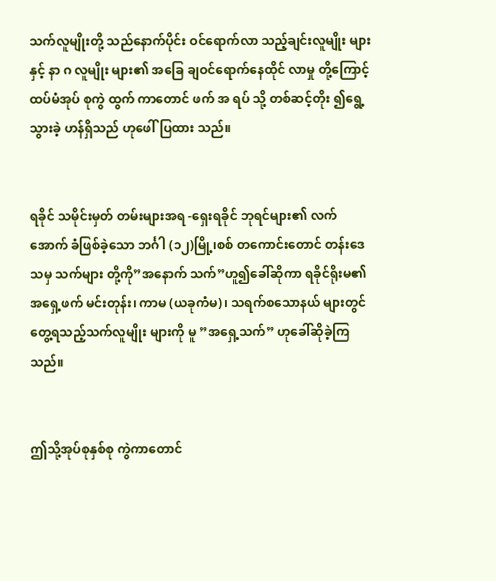သက်လူမျိုးတို့ သည်နောက်ပိုင်း ဝင်ရောက်လာ သည့်ချင်းလူမျိုး များနှင့် နာ ဂ လူမျိုး များ၏ အခြေ ချဝင်ရောက်နေထိုင် လာမှု တို့ကြောင့် ထပ်မံအုပ် စုကွဲ ထွက် ကာတောင် ဖက် အ ရပ် သို့ တစ်ဆင့်တိုး ၍ရွေ့သွားခဲ့ ဟန်ရှိသည် ဟုဖေါ်ပြထား သည်။


ရခိုင် သမိုင်းမှတ် တမ်းများအရ -ရှေးရခိုင် ဘုရင်များ၏ လက်အောက် ခံဖြစ်ခဲ့သော ဘင်္ဂါ (၁၂)မြို့၊စစ် တကောင်းတောင် တန်းဒေ သမှ သက်များ တို့ကို”အနောက် သက်”ဟူ၍ခေါ်ဆိုကာ ရခိုင်ရိုးမ၏ အရှေ့ဖက် မင်းတုန်း၊ ကာမ (ယခုကံမ)၊ သရက်စသောနယ် များတွင်တွေ့ရသည့်သက်လူမျိုး များကို မူ ”အရှေ့သက်” ဟုခေါ်ဆိုခဲ့ကြသည်။


ဤသို့အုပ်စုနှစ်စု ကွဲကာတောင်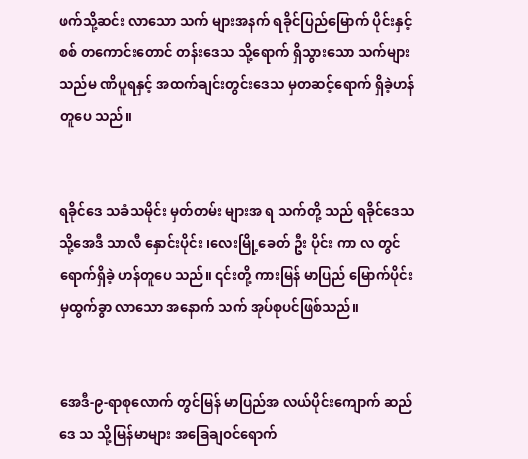ဖက်သို့ဆင်း လာသော သက် များအနက် ရခိုင်ပြည်မြောက် ပိုင်းနှင့် စစ် တကောင်းတောင် တန်းဒေသ သို့ရောက် ရှိသွားသော သက်များ သည်မ ဏိပူရနှင့် အထက်ချင်းတွင်းဒေသ မှတဆင့်ရောက် ရှိခဲ့ဟန်တူပေ သည်။


ရခိုင်ဒေ သခံသမိုင်း မှတ်တမ်း များအ ရ သက်တို့ သည် ရခိုင်ဒေသ သို့အေဒီ သာလီ နှောင်းပိုင်း ၊လေးမြို့ခေတ် ဦး ပိုင်း ကာ လ တွင်ရောက်ရှိခဲ့ ဟန်တူပေ သည်။ ၎င်းတို့ ကားမြန် မာပြည် မြောက်ပိုင်း မှထွက်ခွာ လာသော အနောက် သက် အုပ်စုပင်ဖြစ်သည်။


အေဒီ-၉-ရာစုလောက် တွင်မြန် မာပြည်အ လယ်ပိုင်းကျောက် ဆည်ဒေ သ သို့မြန်မာများ အခြေချဝင်ရောက်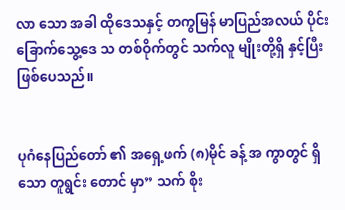လာ သော အခါ ထိုဒေသနှင့် တကွမြန် မာပြည်အလယ် ပိုင်းခြောက်သွေ့ဒေ သ တစ်ဝိုက်တွင် သက်လူ မျိုးတို့ရှိ နှင့်ပြီးဖြစ်ပေသည်။


ပုဂံနေပြည်တော် ၏ အရှေ့ဖက် (၈)မိုင် ခန့် အ ကွာတွင် ရှိသော တူရွင်း တောင် မှာ” သက် စိုး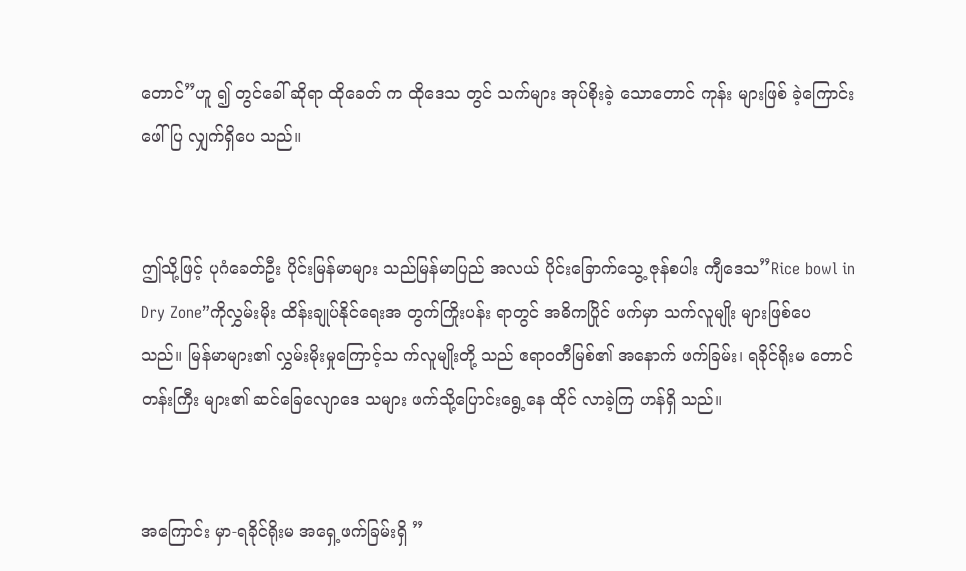တောင်”ဟူ ၍ တွင်ခေါ် ဆိုရာ ထိုခေတ် က ထိုဒေသ တွင် သက်များ အုပ်စိုးခဲ့ သောတောင် ကုန်း များဖြစ် ခဲ့ကြောင်းဖေါ်ပြ လျှက်ရှိပေ သည်။


ဤသို့ဖြင့် ပုဂံခေတ်ဦး ပိုင်းမြန်မာများ သည်မြန်မာပြည် အလယ် ပိုင်းခြောက်သွေ့ ဇုန်စပါး ကျီဒေသ”Rice bowl in Dry Zone”ကိုလွှမ်းမိုး ထိန်းချုပ်နိုင်ရေးအ တွက်ကြိုးပန်း ရာတွင် အဓိကပြိုင် ဖက်မှာ သက်လူမျိုး များဖြစ်ပေ သည်။ မြန်မာများ၏ လွှမ်းမိုးမှုကြောင့်သ က်လူမျိုးတို့ သည် ဧရာဝတီမြစ်၏ အနောက် ဖက်ခြမ်း၊ ရခိုင်ရိုးမ တောင် တန်းကြီး များ၏ ဆင်ခြေလျောဒေ သများ ဖက်သို့ပြောင်းရွေ့နေ ထိုင် လာခဲ့ကြ ဟန်ရှိ သည်။


အကြောင်း မှာ-ရခိုင်ရိုးမ အရှေ့ဖက်ခြမ်းရှိ ”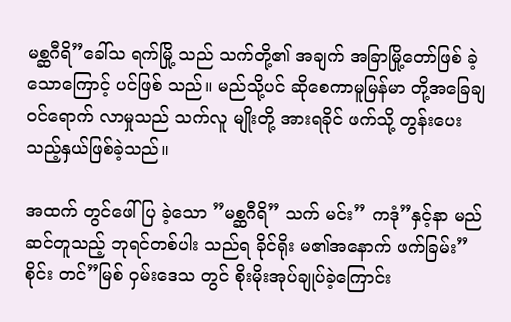မစ္ဆဂီရိ”ခေါ်သ ရက်မြို့ သည် သက်တို့၏ အချက် အခြာမြို့တော်ဖြစ် ခဲ့သောကြောင့် ပင်ဖြစ် သည်။ မည်သို့ပင် ဆိုစေကာမူမြန်မာ တို့အခြေချ ဝင်ရောက် လာမှုသည် သက်လူ မျိုးတို့ အားရခိုင် ဖက်သို့ တွန်းပေး သည့်နှယ်ဖြစ်ခဲ့သည်။

အထက် တွင်ဖေါ်ပြ ခဲ့သော ”မစ္ဆဂီရိ” သက် မင်း” ကဒုံ”နှင့်နာ မည် ဆင်တူသည့် ဘုရင်တစ်ပါး သည်ရ ခိုင်ရိုး မ၏အနောက် ဖက်ခြမ်း”စိုင်း တင်”မြစ် ဝှမ်းဒေသ တွင် စိုးမိုးအုပ်ချုပ်ခဲ့ကြောင်း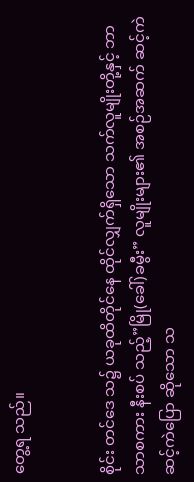တွေ့ရ သည်။


စိုင်း တင်ဒေ သ၌ ယခုထိတိုင်နေ ထိုင်လျှက်ရှိသော သက်လူမျိုးတို့နှင့် ဘာသာစကား နီးစပ် သည့်”မြို(ခေါ်)ခမွီး” လူမျိုးများ၏ အစဉ်အဆက် ဆင့်ကဲဆင့်ကဲပြော ဆိုသော သ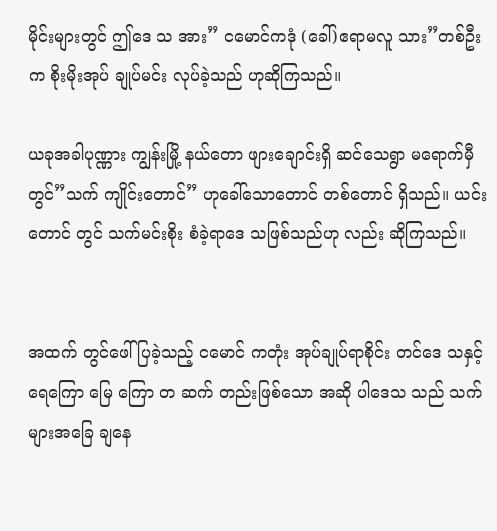မိုင်းများတွင် ဤဒေ သ အား” ငမောင်ကဒုံ (ခေါ်)ဧရာမလူ သား”တစ်ဦးက စိုးမိုးအုပ် ချုပ်မင်း လုပ်ခဲ့သည် ဟုဆိုကြသည်။

ယခုအခါပုဏ္ဏား ကျွန်းမြို့ နယ်တော ဖျားချောင်းရှိ ဆင်သေရွာ မရောက်မှီတွင်”သက် ကျိုင်းတောင်” ဟုခေါ်သောတောင် တစ်တောင် ရှိသည်။ ယင်းတောင် တွင် သက်မင်းစိုး စံခဲ့ရာဒေ သဖြစ်သည်ဟု လည်း ဆိုကြသည်။


အထက် တွင်ဖေါ်ပြခဲ့သည့် ငမောင် ကတုံး အုပ်ချုပ်ရာစိုင်း တင်ဒေ သနှင့်ရေကြော မြေ ကြော တ ဆက် တည်းဖြစ်သော အဆို ပါဒေသ သည် သက်များအခြေ ချနေ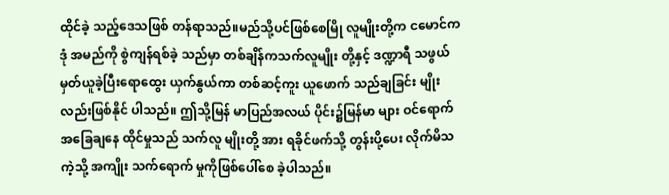ထိုင်ခဲ့ သည့်ဒေသဖြစ် တန်ရာသည်။မည်သို့ပင်ဖြစ်စေမြို လူမျိုးတို့က ငမောင်ကဒုံ အမည်ကို စွဲကျန်ရစ်ခဲ့ သည်မှာ တစ်ချိန်ကသက်လူမျိုး တို့နှင့် ဒဏ္ဍာရီ သဖွယ် မှတ်ယူခဲ့ပြီးရောထွေး ယှက်နွယ်ကာ တစ်ဆင့်ကူး ယူဖောက် သည်ချခြင်း မျိုးလည်းဖြစ်နိုင် ပါသည်။ ဤသို့မြန် မာပြည်အလယ် ပိုင်း၌မြန်မာ များ ဝင်ရောက် အခြေချနေ ထိုင်မှုသည် သက်လူ မျိုးတို့ အား ရခိုင်ဖက်သို့ တွန်းပို့ပေး လိုက်မိသကဲ့သို့ အကျိုး သက်ရောက် မှုကိုဖြစ်ပေါ်စေ ခဲ့ပါသည်။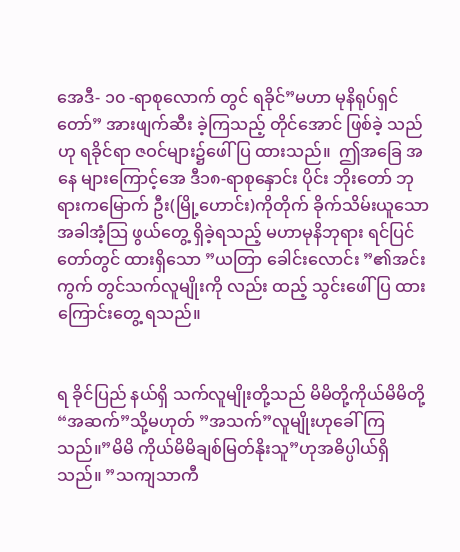အေဒီ- ၁၀ -ရာစုလောက် တွင် ရခိုင်”မဟာ မုနိရုပ်ရှင်တော်” အားဖျက်ဆီး ခဲ့ကြသည့် တိုင်အောင် ဖြစ်ခဲ့ သည်ဟု ရခိုင်ရာ ဇဝင်များ၌ဖေါ်ပြ ထားသည်။  ဤအခြေ အနေ များကြောင့်အေ ဒီ၁၈-ရာစုနှောင်း ပိုင်း ဘိုးတော် ဘုရားကမြောက် ဦး(မြို့ဟောင်း)ကိုတိုက် ခိုက်သိမ်းယူသော အခါအံ့သြ ဖွယ်တွေ့ ရှိခဲ့ရသည့် မဟာမုနိဘုရား ရင်ပြင်တော်တွင် ထားရှိသော ”ယတြာ ခေါင်းလောင်း ”၏အင်း ကွက် တွင်သက်လူမျိုးကို လည်း ထည့် သွင်းဖေါ်ပြ ထားကြောင်းတွေ့ ရသည်။


ရ ခိုင်ပြည် နယ်ရှိ သက်လူမျိုးတို့သည် မိမိတို့ကိုယ်မိမိတို့ “အဆက်”သို့မဟုတ် ”အသက်”လူမျိုးဟုခေါ် ကြ သည်။”မိမိ ကိုယ်မိမိချစ်မြတ်နိုးသူ”ဟုအဓိပ္ပါယ်ရှိသည်။ ”သကျသာကီ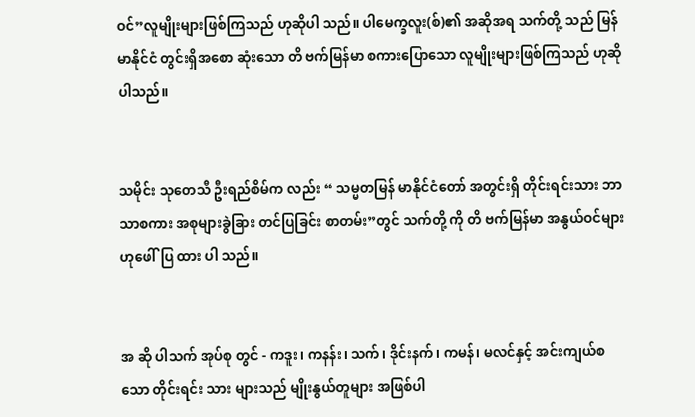ဝင်”လူမျိုးများဖြစ်ကြသည် ဟုဆိုပါ သည်။ ပါမေက္ခလူး(စ်)၏ အဆိုအရ သက်တို့ သည် မြန်မာနိုင်ငံ တွင်းရှိအစော ဆုံးသော တိ ဗက်မြန်မာ စကားပြောသော လူမျိုးများဖြစ်ကြသည် ဟုဆိုပါသည်။


သမိုင်း သုတေသီ ဦးရည်စိမ်က လည်း “ သမ္မတမြန် မာနိုင်ငံတော် အတွင်းရှိ တိုင်းရင်းသား ဘာသာစကား အစုများခွဲခြား တင်ပြခြင်း စာတမ်း”တွင် သက်တို့ ကို တိ ဗက်မြန်မာ အနွယ်ဝင်များ ဟုဖေါ်ပြ ထား ပါ သည်။


အ ဆို ပါသက် အုပ်စု တွင် - ကဒူး၊ ကနန်း၊ သက်၊ ဒိုင်းနက်၊ ကမန်၊ မလင်နှင့် အင်းကျယ်စသော တိုင်းရင်း သား များသည် မျိုးနွယ်တူများ အဖြစ်ပါ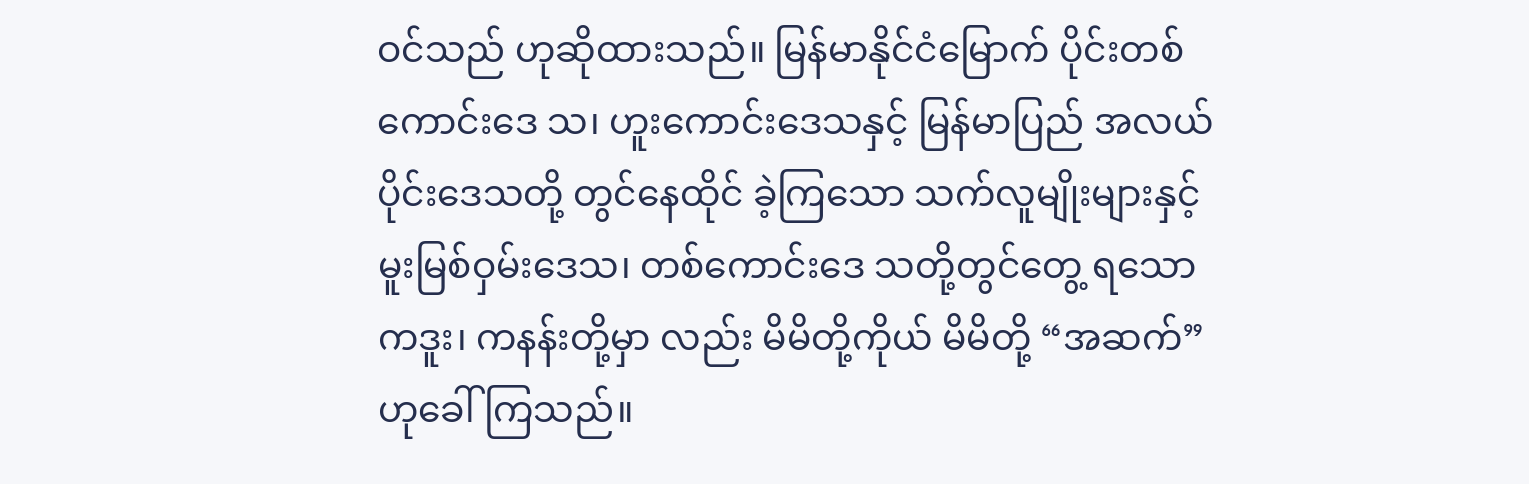ဝင်သည် ဟုဆိုထားသည်။ မြန်မာနိုင်ငံမြောက် ပိုင်းတစ်ကောင်းဒေ သ၊ ဟူးကောင်းဒေသနှင့် မြန်မာပြည် အလယ် ပိုင်းဒေသတို့ တွင်နေထိုင် ခဲ့ကြသော သက်လူမျိုးများနှင့် မူးမြစ်ဝှမ်းဒေသ၊ တစ်ကောင်းဒေ သတို့တွင်တွေ့ ရသောကဒူး၊ ကနန်းတို့မှာ လည်း မိမိတို့ကိုယ် မိမိတို့ “အဆက်” ဟုခေါ်ကြသည်။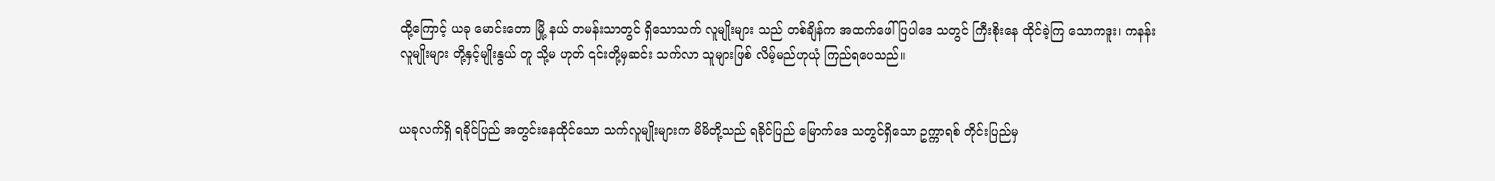ထို့ကြောင့် ယခု မောင်းတော မြို့ နယ် တမန်းသာတွင် ရှိသောသက် လူမျိုးများ သည် တစ်ချိန်က အထက်ဖေါ်ပြပါဒေ သတွင် ကြီးစိုးနေ ထိုင်ခဲ့ကြ သောကဒူး၊ ကနန်းလူမျိုးများ တို့နှင့်မျိုးနွယ် တူ သို့မ ဟုတ် ၎င်းတို့မှဆင်း သက်လာ သူများဖြစ် လိမ့်မည်ဟုယုံ ကြည်ရပေသည်။


ယခုလက်ရှိ ရခိုင်ပြည် အတွင်းနေထိုင်သော သက်လူမျိုးများက မိမိတို့သည် ရခိုင်ပြည် မြောက်ဒေ သတွင်ရှိသော ဥက္ကာရစ် တိုင်းပြည်မှ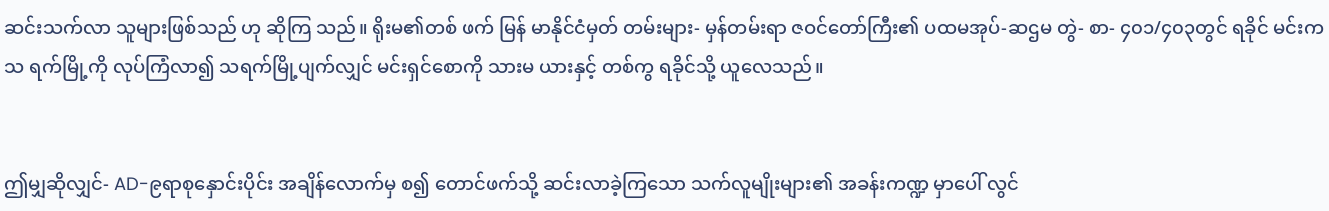ဆင်းသက်လာ သူများဖြစ်သည် ဟု ဆိုကြ သည်။ ရိုးမ၏တစ် ဖက် မြန် မာနိုင်ငံမှတ် တမ်းများ- မှန်တမ်းရာ ဇဝင်တော်ကြီး၏ ပထမအုပ်-ဆဌမ တွဲ- စာ- ၄၀၁/၄၀၃တွင် ရခိုင် မင်းကသ ရက်မြို့ကို လုပ်ကြံလာ၍ သရက်မြို့ပျက်လျှင် မင်းရှင်စောကို သားမ ယားနှင့် တစ်ကွ ရခိုင်သို့ ယူလေသည်။


ဤမျှဆိုလျှင်- AD-၉ရာစုနှောင်းပိုင်း အချိန်လောက်မှ စ၍ တောင်ဖက်သို့ ဆင်းလာခဲ့ကြသော သက်လူမျိုးများ၏ အခန်းကဏ္ဍ မှာပေါ် လွင်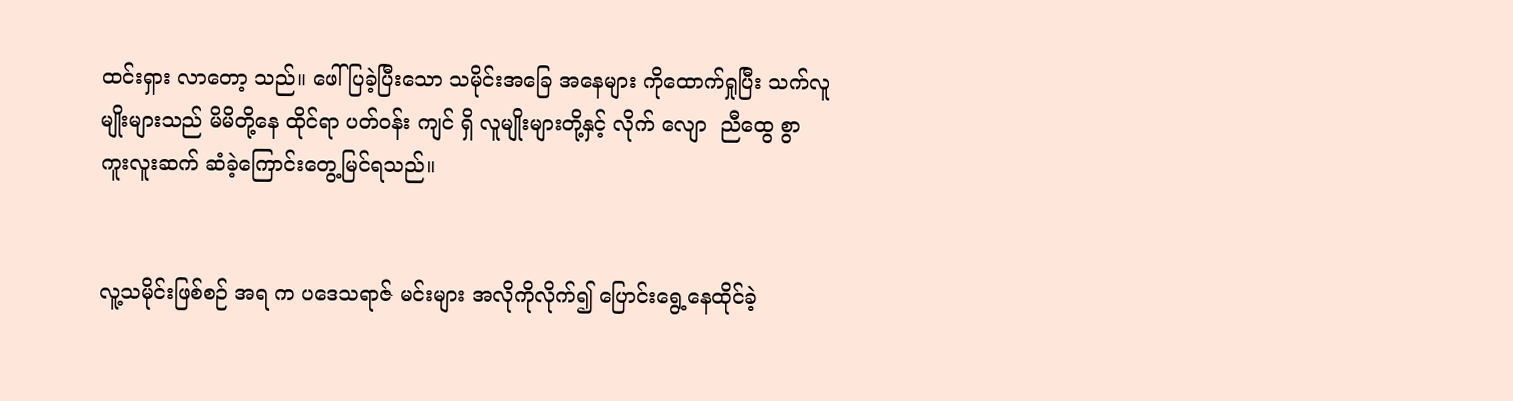ထင်းရှား လာတော့ သည်။ ဖေါ်ပြခဲ့ပြီးသော သမိုင်းအခြေ အနေများ ကိုထောက်ရှုပြီး သက်လူမျိုးများသည် မိမိတို့နေ ထိုင်ရာ ပတ်ဝန်း ကျင် ရှိ လူမျိုးများတို့နှင့် လိုက် လျော  ညီထွေ စွာ ကူးလူးဆက် ဆံခဲ့ကြောင်းတွေ့မြင်ရသည်။


လူ့သမိုင်းဖြစ်စဉ် အရ က ပဒေသရာဇ် မင်းများ အလိုကိုလိုက်၍ ပြောင်းရွေ့နေထိုင်ခဲ့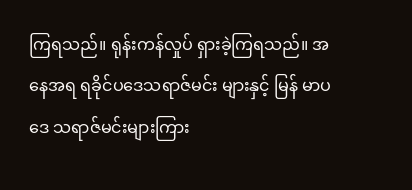ကြရသည်။ ရုန်းကန်လှုပ် ရှားခဲ့ကြရသည်။ အနေအရ ရခိုင်ပဒေသရာဇ်မင်း များနှင့် မြန် မာပဒေ သရာဇ်မင်းများကြား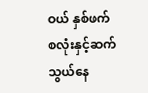ဝယ် နှစ်ဖက်စလုံးနှင့်ဆက်သွယ်နေ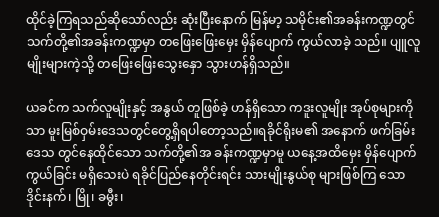ထိုင်ခဲ့ကြရသည်ဆိုသော်လည်း ဆုံးပြီးနောက် မြန်မာ့ သမိုင်း၏အခန်းကဏ္ဍတွင် သက်တို့၏အခန်းကဏ္ဍမှာ တဖြေးဖြေးမှေး မှိန်ပျောက် ကွယ်လာခဲ့ သည်။ ပျူလူမျိုးများကဲ့သို့ တဖြေးဖြေးသွေးနှော သွားဟန်ရှိသည်။

ယခင်က သက်လူမျိုးနှင့် အနွယ် တူဖြစ်ခဲ့ ဟန်ရှိသော ကဒူးလူမျိုး အုပ်စုများကိုသာ မူးမြစ်ဝှမ်းဒေသတွင်တွေ့ရှိရပါတော့သည်။ရခိုင်ရိုးမ၏ အနောက် ဖက်ခြမ်းဒေသ တွင်နေထိုင်သော သက်တို့၏အ ခန်းကဏ္ဍမှာမူ ယနေ့အထိမှေး မှိန်ပျောက် ကွယ်ခြင်း မရှိသေးပဲ ရခိုင်ပြည်နေတိုင်းရင်း သားမျိုးနွယ်စု များဖြစ်ကြ သော ဒိုင်းနက်၊ မြို၊ ခမွီး၊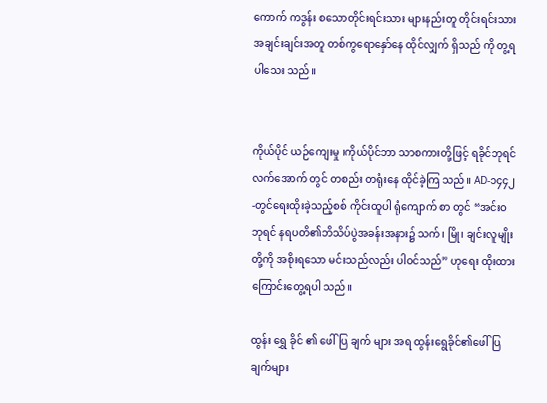ကောက် ကဒွန်း စသောတိုင်းရင်းသား များနည်းတူ တိုင်းရင်းသားအချင်းချင်းအတူ တစ်ကွရောနှော်နေ ထိုင်လျှက် ရှိသည် ကို တွ့ရပါသေး သည်။


ကိုယ်ပိုင် ယဉ်ကျေးမှု ၊ကိုယ်ပိုင်ဘာ သာစကားတို့ဖြင့် ရခိုင်ဘုရင် လက်အောက် တွင် တစည်း တရုံးနေ ထိုင်ခဲ့ကြ သည်။ AD-၁၄၄၂-တွင်ရေးထိုးခဲ့သည့်စစ် ကိုင်းထူပါ ရုံကျောက် စာ တွင် “အင်းဝဘုရင် နရပတိ၏ဘိသိပ်ပွဲအခန်းအနား၌ သက်၊ မြို၊ ချင်းလူမျိုးတို့ကို အစိုးရသော မင်းသည်လည်း ပါဝင်သည်” ဟုရေး ထိုးထားကြောင်းတွေ့ရပါ သည်။

ထွန်း ရွှေ ခိုင် ၏ ဖေါ် ပြ ချက် များ အရ ထွန်းရွေခိုင်၏ဖေါ်ပြချက်များ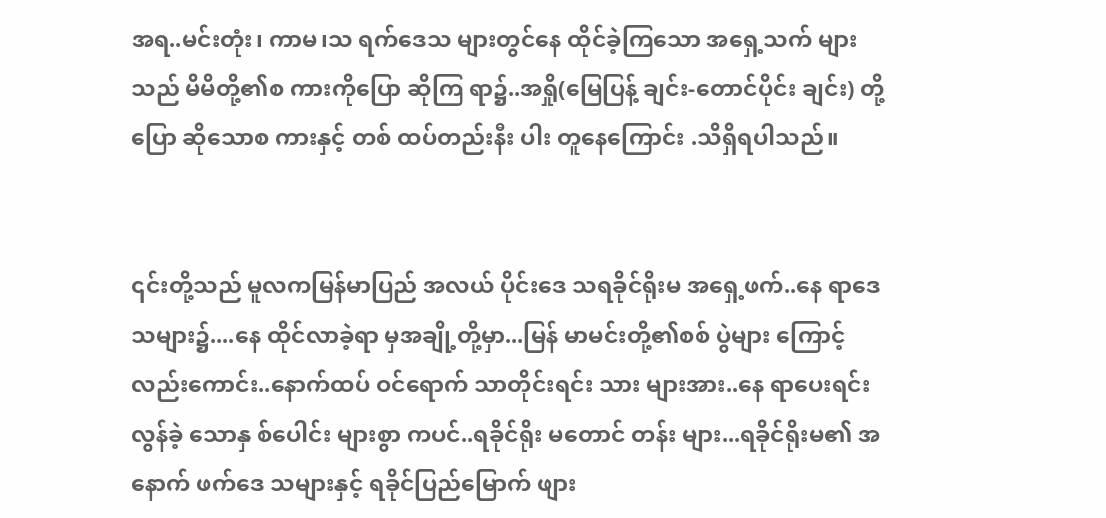အရ..မင်းတုံး၊ ကာမ၊သ ရက်ဒေသ များတွင်နေ ထိုင်ခဲ့ကြသော အရှေ့သက် များသည် မိမိတို့၏စ ကားကိုပြော ဆိုကြ ရာ၌..အရှို(မြေပြန့် ချင်း-တောင်ပိုင်း ချင်း) တို့ပြော ဆိုသောစ ကားနှင့် တစ် ထပ်တည်းနီး ပါး တူနေကြောင်း .သိရှိရပါသည်။


၎င်းတို့သည် မူလကမြန်မာပြည် အလယ် ပိုင်းဒေ သရခိုင်ရိုးမ အရှေ့ဖက်..နေ ရာဒေသများ၌....နေ ထိုင်လာခဲ့ရာ မှအချို့တို့မှာ...မြန် မာမင်းတို့၏စစ် ပွဲများ ကြောင့် လည်းကောင်း..နောက်ထပ် ဝင်ရောက် သာတိုင်းရင်း သား များအား..နေ ရာပေးရင်း လွန်ခဲ့ သောနှ စ်ပေါင်း များစွာ ကပင်..ရခိုင်ရိုး မတောင် တန်း များ...ရခိုင်ရိုးမ၏ အနောက် ဖက်ဒေ သများနှင့် ရခိုင်ပြည်မြောက် ဖျား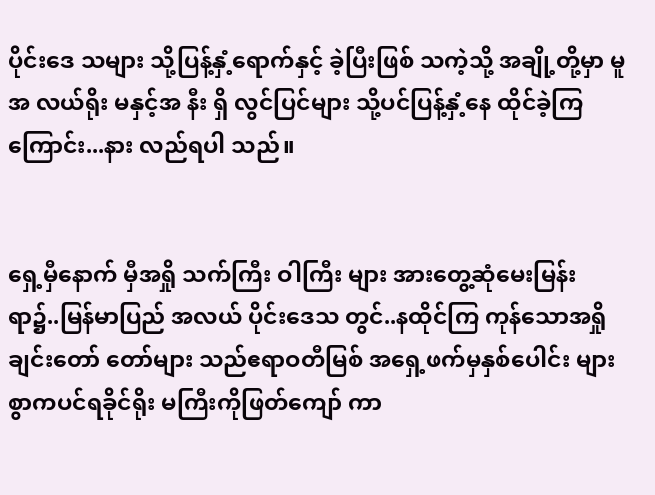ပိုင်းဒေ သများ သို့ပြန့်နှံ့ရောက်နှင့် ခဲ့ပြီးဖြစ် သကဲ့သို့ အချို့တို့မှာ မူအ လယ်ရိုး မနှင့်အ နီး ရှိ လွင်ပြင်များ သို့ပင်ပြန့်နှံ့နေ ထိုင်ခဲ့ကြကြောင်း...နား လည်ရပါ သည်။


ရှေ့မှီနောက် မှီအရှို သက်ကြီး ဝါကြီး များ အားတွေ့ဆုံမေးမြန်း ရာ၌..မြန်မာပြည် အလယ် ပိုင်းဒေသ တွင်..နထိုင်ကြ ကုန်သောအရှို ချင်းတော် တော်များ သည်ဧရာဝတီမြစ် အရှေ့ဖက်မှနှစ်ပေါင်း များစွာကပင်ရခိုင်ရိုး မကြီးကိုဖြတ်ကျော် ကာ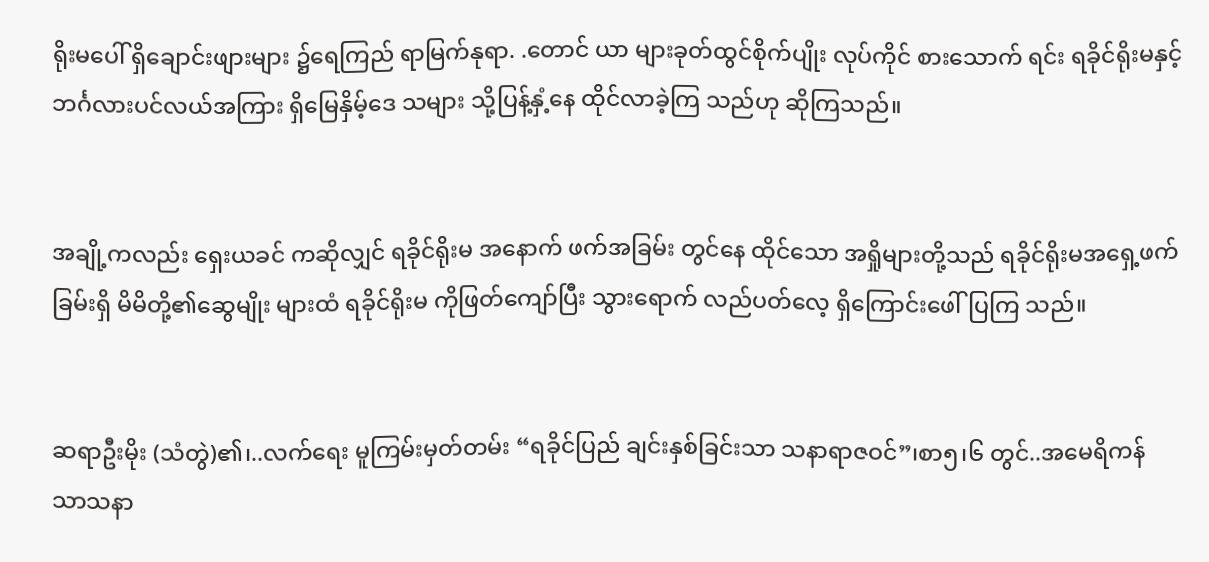ရိုးမပေါ် ရှိချောင်းဖျားများ ၌ရေကြည် ရာမြက်နုရာ. .တောင် ယာ များခုတ်ထွင်စိုက်ပျိုး လုပ်ကိုင် စားသောက် ရင်း ရခိုင်ရိုးမနှင့်ဘင်္ဂလားပင်လယ်အကြား ရှိမြေနှိမ့်ဒေ သများ သို့ပြန့်နှံ့နေ ထိုင်လာခဲ့ကြ သည်ဟု ဆိုကြသည်။


အချို့ကလည်း ရှေးယခင် ကဆိုလျှင် ရခိုင်ရိုးမ အနောက် ဖက်အခြမ်း တွင်နေ ထိုင်သော အရှိုများတို့သည် ရခိုင်ရိုးမအရှေ့ဖက်ခြမ်းရှိ မိမိတို့၏ဆွေမျိုး များထံ ရခိုင်ရိုးမ ကိုဖြတ်ကျော်ပြီး သွားရောက် လည်ပတ်လေ့ ရှိကြောင်းဖေါ်ပြကြ သည်။


ဆရာဦးမိုး (သံတွဲ)၏၊..လက်ရေး မူကြမ်းမှတ်တမ်း “ရခိုင်ပြည် ချင်းနှစ်ခြင်းသာ သနာရာဇဝင်”၊စာ၅၊၆ တွင်..အမေရိကန် သာသနာ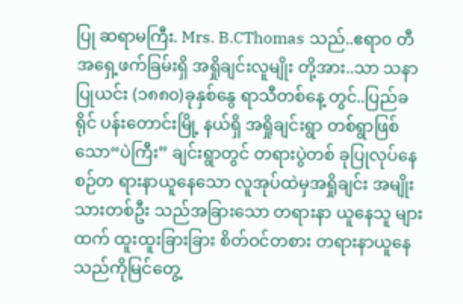ပြု ဆရာမကြီး. Mrs. B.CThomas သည်..ဧရာ၀ တီအရှေ့ဖက်ခြမ်းရှိ အရှိုချင်းလူမျိုး တို့အား..သာ သနာပြုယင်း (၁၈၈၀)ခုနှစ်နွေ ရာသီတစ်နေ့ တွင်..ပြည်ခရိုင် ပန်းတောင်းမြို့ နယ်ရှိ အရှိုချင်းရွာ တစ်ရွာဖြစ်သော“ပဲကြီး” ချင်းရွာတွင် တရားပွဲတစ် ခုပြုလုပ်နေစဉ်တ ရားနာယူနေသော လူအုပ်ထဲမှအရှိုချင်း အမျိုးသားတစ်ဦး သည်အခြားသော တရားနာ ယူနေသူ များထက် ထူးထူးခြားခြား စိတ်ဝင်တစား တရားနာယူနေ သည်ကိုမြင်တွေ့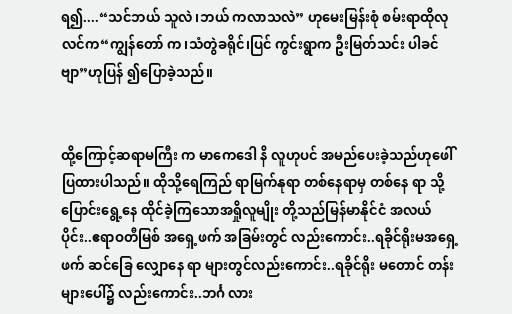ရ၍....“သင်ဘယ် သူလဲ၊ဘယ် ကလာသလဲ” ဟုမေးမြန်းစုံ စမ်းရာထိုလု လင်က“ကျွန်တော် က၊သံတွဲခရိုင်၊ပြင် ကွင်းရွာက ဦးမြတ်သင်း ပါခင်ဗျာ”ဟုပြန် ၍ပြောခဲ့သည်။


ထို့ကြောင့်ဆရာမကြီး က မာကေဒေါ နိ လူဟုပင် အမည်ပေးခဲ့သည်ဟုဖေါ်ပြထားပါသည်။ ထိုသို့ရေကြည် ရာမြက်နုရာ တစ်နေရာမှ တစ်နေ ရာ သို့   ပြောင်းရွေ့နေ ထိုင်ခဲ့ကြသောအရှိုလူမျိုး တို့သည်မြန်မာနိုင်ငံ အလယ်ပိုင်း..ဧရာဝတီမြစ် အရှေ့ဖက် အခြမ်းတွင် လည်းကောင်း..ရခိုင်ရိုးမအရှေ့ ဖက် ဆင်ခြေ လျှောနေ ရာ များတွင်လည်းကောင်း..ရခိုင်ရိုး မတောင် တန်းများပေါ်၌ လည်းကောင်း..ဘင်္ဂ လား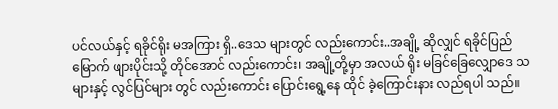ပင်လယ်နှင့် ရခိုင်ရိုး မအကြား ရှိ..ဒေသ များတွင် လည်းကောင်း..အချို့ ဆိုလျှင် ရခိုင်ပြည်မြောက် ဖျားပိုင်းသို့ တိုင်အောင် လည်းကောင်း၊ အချို့တို့မှာ အလယ် ရိုး မခြင်ခြေလျှောဒေ သများနှင့် လွင်ပြင်များ တွင် လည်းကောင်း ပြောင်းရွေ့နေ ထိုင် ခဲ့ကြောင်းနား လည်ရပါ သည်။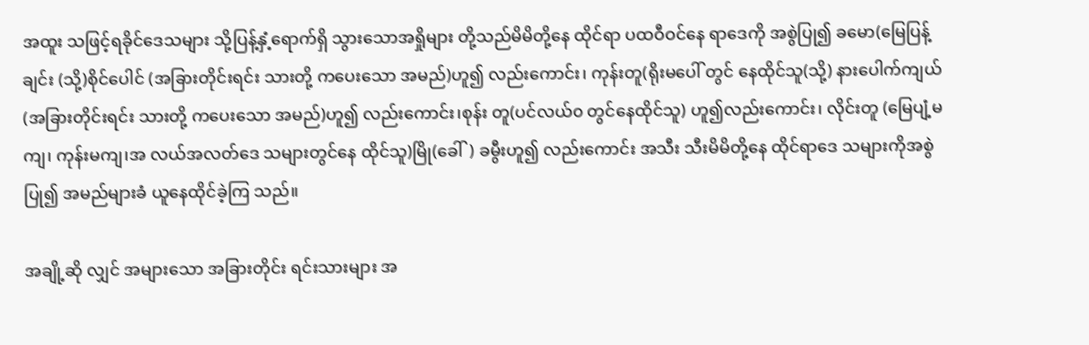အထူး သဖြင့်ရခိုင်ဒေသများ သို့ပြန့်နှံ့ရောက်ရှိ သွားသောအရှိုများ တို့သည်မိမိတို့နေ ထိုင်ရာ ပထဝီဝင်နေ ရာဒေကို အစွဲပြု၍ ခမော(မြေပြန့်ချင်း (သို့)စိုင်ပေါင် (အခြားတိုင်းရင်း သားတို့ ကပေးသော အမည်)ဟူ၍ လည်းကောင်း၊ ကုန်းတူ(ရိုးမပေါ် တွင် နေထိုင်သူ(သို့) နားပေါက်ကျယ် (အခြားတိုင်းရင်း သားတို့ ကပေးသော အမည်)ဟူ၍ လည်းကောင်း၊စုန်း တူ(ပင်လယ်၀ တွင်နေထိုင်သူ) ဟူ၍လည်းကောင်း၊ လိုင်းတူ (မြေပျံ့မကျ၊ ကုန်းမကျ၊အ လယ်အလတ်ဒေ သများတွင်နေ ထိုင်သူ)မြို(ခေါ်) ခမွီးဟူ၍ လည်းကောင်း အသီး သီးမိမိတို့နေ ထိုင်ရာဒေ သများကိုအစွဲပြု၍ အမည်များခံ ယူနေထိုင်ခဲ့ကြ သည်။

အချို့ဆို လျှင် အများသော အခြားတိုင်း ရင်းသားများ အ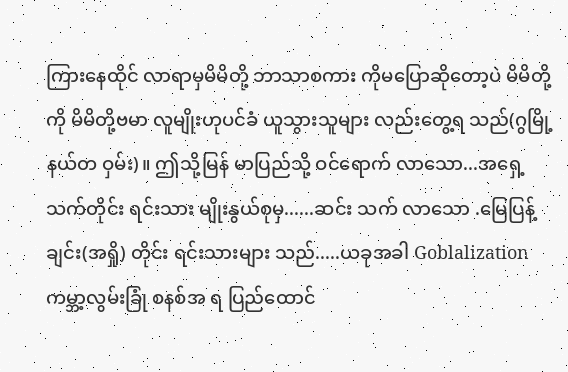ကြားနေထိုင် လာရာမှမိမိတို့ ဘာသာစကား ကိုမပြောဆိုတော့ပဲ မိမိတို့ကို မိမိတို့ဗမာ လူမျိုးဟုပင်ခံ ယူသွားသူများ လည်းတွေ့ရ သည်(ဂွမြို့ နယ်တ ဝှမ်း)။ ဤသို့မြန် မာပြည်သို့ ဝင်ရောက် လာသော...အရှေ့သက်တိုင်း ရင်းသား မျိုးနွယ်စုမှ......ဆင်း သက် လာသော .မြေပြန့် ချင်း(အရှို) တိုင်း ရင်းသားများ သည်.....ယခုအခါ Goblalization ကမ္ဘာ့လွမ်းခြုံ စနစ်အ ရ ပြည်ထောင်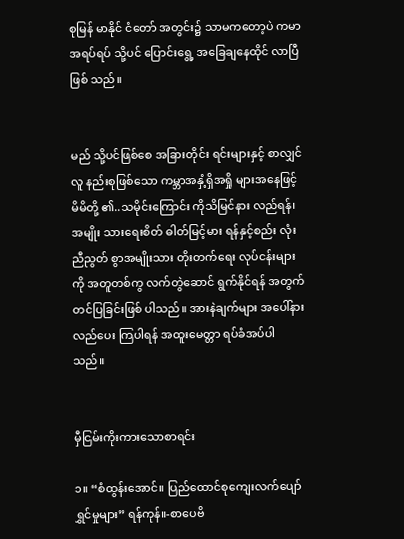စုမြန် မာနိုင် ငံတော် အတွင်း၌ သာမကတော့ပဲ ကမာ အရပ်ရပ် သို့ပင် ပြောင်းရွေ့ အခြေချနေထိုင် လာပြီ ဖြစ် သည်။


မည် သို့ပင်ဖြစ်စေ အခြားတိုင်း ရင်းများနှင့် စာလျှင်လူ နည်းစုဖြစ်သော ကမ္ဘာအနှံ့ရှိအရှို များအနေဖြင့် မိမိတို့ ၏..သမိုင်းကြောင်း ကိုသိမြင်နား လည်ရန်၊အမျိုး သားရေးစိတ် ဓါတ်မြင့်မား ရန်နှင့်စည်း လုံးညီညွတ် စွာအမျိုးသား တိုးတက်ရေး လုပ်ငန်းများကို အတူတစ်ကွ လက်တွဲဆောင် ရွက်နိုင်ရန် အတွက်တင်ပြခြင်းဖြစ် ပါသည်။ အားနဲချက်များ အပေါ်နား လည်ပေး ကြပါရန် အထူးမေတ္တာ ရပ်ခံအပ်ပါ သည်။


မှီငြမ်းကိုးကားသောစာရင်း

၁။ “စံထွန်းအောင်။ ပြည်ထောင်စုကျေးလက်ပျော်ရွှင်မှုများ” ရန်ကုန်။-စာပေဗိ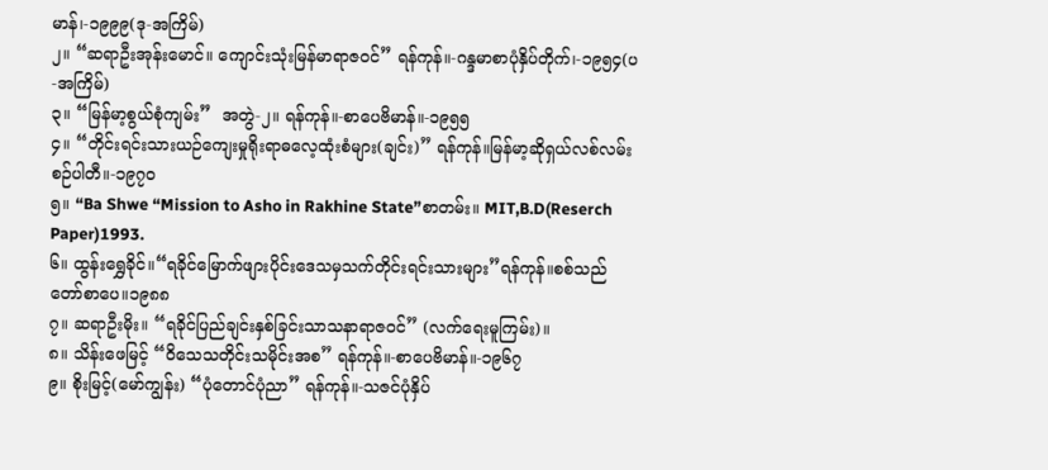မာန်၊-၁၉၉၉(ဒု-အကြိမ်)
၂။ “ဆရာဦးအုန်းမောင်။ ကျောင်းသုံးမြန်မာရာဇဝင်” ရန်ကုန်။-ဂန္ဒမာစာပုံနှိပ်တိုက်၊-၁၉၅၄(ပ-အကြိမ်)
၃။ “မြန်မာ့စွယ်စုံကျမ်း”  အတွဲ-၂။ ရန်ကုန်။-စာပေဗိမာန်။-၁၉၅၅
၄။ “တိုင်းရင်းသားယဉ်ကျေးမှုရိုးရာဓလေ့ထုံးစံများ(ချင်း)” ရန်ကုန်။မြန်မာ့ဆိုရှယ်လစ်လမ်းစဉ်ပါတီ။-၁၉၇၀
၅။ “Ba Shwe “Mission to Asho in Rakhine State”စာတမ်း။ MIT,B.D(Reserch Paper)1993.
၆။ ထွန်းရွှေခိုင်။“ရခိုင်မြောက်ဖျားပိုင်းဒေသမှသက်တိုင်းရင်းသားများ”ရန်ကုန်။စစ်သည်တော်စာပေ။၁၉၈၈
၇။ ဆရာဦးမိုး။ “ရခိုင်ပြည်ချင်းနှစ်ခြင်းသာသနာရာဇဝင်” (လက်ရေးမူကြမ်း)။
၈။ သိန်းဖေမြင့် “ဝိသေသတိုင်းသမိုင်းအစ” ရန်ကုန်။-စာပေဗိမာန်။-၁၉၆၇
၉။ စိုးမြင့်(မော်ကျွန်း) “ပုံတောင်ပုံညာ” ရန်ကုန်။-သဇင်ပုံနှိပ်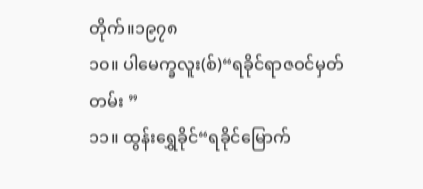တိုက်။၁၉၇၈
၁၀။ ပါမေက္ခလူး(စ်)“ရခိုင်ရာဇဝင်မှတ်တမ်း ”
၁၁။ ထွန်းရွှေခိုင်“ရခိုင်မြောက်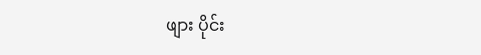ဖျား ပိုင်း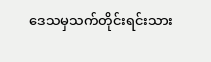ဒေသမှသက်တိုင်းရင်းသား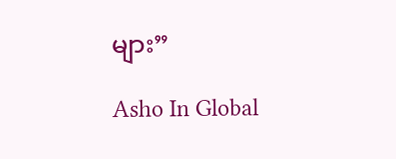များ”

Asho In Global